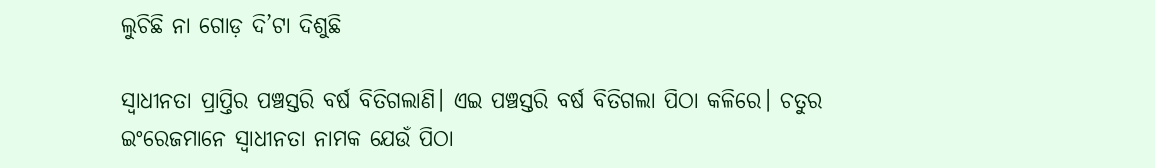ଲୁଚିଛି ନା ଗୋଡ଼ ଦି’ଟା ଦିଶୁଛି

ସ୍ବାଧୀନତା ପ୍ରାପ୍ତିର ପଞ୍ଚସ୍ତରି ବର୍ଷ ବିତିଗଲାଣି। ଏଇ ପଞ୍ଚସ୍ତରି ବର୍ଷ ବିତିଗଲା ପିଠା କଳିରେ। ଚତୁର ଇଂରେଜମାନେ ସ୍ବାଧୀନତା ନାମକ ଯେଉଁ ପିଠା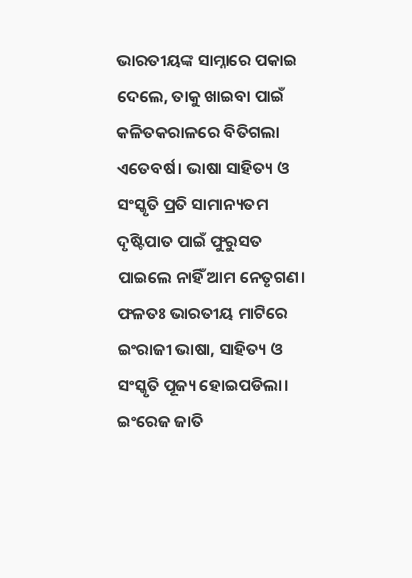ଭାରତୀୟଙ୍କ ସାମ୍ନାରେ ପକାଇ ଦେଲେ, ତାକୁ ଖାଇବା ପାଇଁ କଳିତକରାଳରେ ବିତିଗଲା ଏତେବର୍ଷ। ଭାଷା ସାହିତ୍ୟ ଓ ସଂସ୍କୃତି ପ୍ରତି ସାମାନ୍ୟତମ ଦୃଷ୍ଟିପାତ ପାଇଁ ଫୁରୁସତ ପାଇଲେ ନାହିଁ ଆମ ନେତୃଗଣ। ଫଳତଃ ଭାରତୀୟ ମାଟିରେ ଇଂରାଜୀ ଭାଷା, ସାହିତ୍ୟ ଓ ସଂସ୍କୃତି ପୂଜ୍ୟ ହୋଇପଡିଲା। ଇଂରେଜ ଜାତି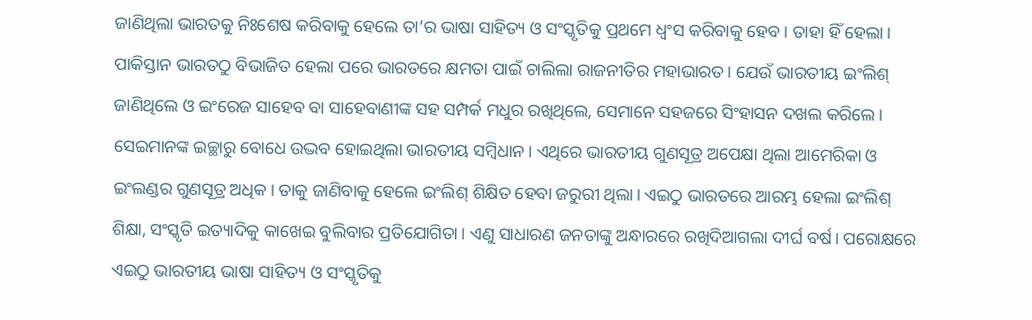ଜାଣିଥିଲା ଭାରତକୁ ନିଃଶେଷ କରିବାକୁ ହେଲେ ତା’ର ଭାଷା ସାହିତ୍ୟ ଓ ସଂସ୍କୃତିକୁ ପ୍ରଥମେ ଧ୍ୱଂସ କରିବାକୁ ହେବ। ତାହା ହିଁ ହେଲା। ପାକିସ୍ତାନ ଭାରତଠୁ ବିଭାଜିତ ହେଲା ପରେ ଭାରତରେ କ୍ଷମତା ପାଇଁ ଚାଲିଲା ରାଜନୀତିର ମହାଭାରତ। ଯେଉଁ ଭାରତୀୟ ଇଂଲିଶ୍‌ ଜାଣିଥିଲେ ଓ ଇଂରେଜ ସାହେବ ବା ସାହେବାଣୀଙ୍କ ସହ ସମ୍ପର୍କ ମଧୁର ରଖିଥିଲେ, ସେମାନେ ସହଜରେ ସିଂହାସନ ଦଖଲ କରିଲେ। ସେଇମାନଙ୍କ ଇଚ୍ଛାରୁ ବୋଧେ ଉଦ୍ଭବ ହୋଇଥିଲା ଭାରତୀୟ ସମ୍ବିଧାନ। ଏଥିରେ ଭାରତୀୟ ଗୁଣସୂତ୍ର ଅପେକ୍ଷା ଥିଲା ଆମେରିକା ଓ ଇଂଲଣ୍ଡର ଗୁଣସୂତ୍ର ଅଧିକ। ତାକୁ ଜାଣିବାକୁ ହେଲେ ଇଂଲିଶ୍‌ ଶିକ୍ଷିତ ହେବା ଜରୁରୀ ଥିଲା। ଏଇଠୁ ଭାରତରେ ଆରମ୍ଭ ହେଲା ଇଂଲିଶ୍‌ ଶିକ୍ଷା, ସଂସ୍କୃତି ଇତ୍ୟାଦିକୁ କାଖେଇ ବୁଲିବାର ପ୍ରତିଯୋଗିତା। ଏଣୁ ସାଧାରଣ ଜନତାଙ୍କୁ ଅନ୍ଧାରରେ ରଖିଦିଆଗଲା ଦୀର୍ଘ ବର୍ଷ। ପରୋକ୍ଷରେ ଏଇଠୁ ଭାରତୀୟ ଭାଷା ସାହିତ୍ୟ ଓ ସଂସ୍କୃତିକୁ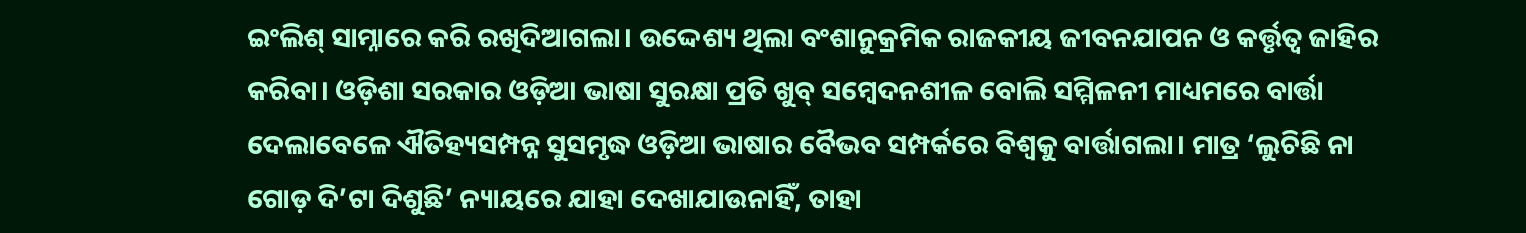ଇଂଲିଶ୍‌ ସାମ୍ନାରେ କରି ରଖିଦିଆଗଲା। ଉଦ୍ଦେଶ୍ୟ ଥିଲା ବଂଶାନୁକ୍ରମିକ ରାଜକୀୟ ଜୀବନଯାପନ ଓ କର୍ତ୍ତୃତ୍ୱ ଜାହିର କରିବା। ଓଡ଼ିଶା ସରକାର ଓଡ଼ିଆ ଭାଷା ସୁରକ୍ଷା ପ୍ରତି ଖୁବ୍‌ ସମ୍ବେଦନଶୀଳ ବୋଲି ସମ୍ମିଳନୀ ମାଧ୍ୟମରେ ବାର୍ତ୍ତା ଦେଲାବେଳେ ଐତିହ୍ୟସମ୍ପନ୍ନ ସୁସମୃଦ୍ଧ ଓଡ଼ିଆ ଭାଷାର ବୈଭବ ସମ୍ପର୍କରେ ବିଶ୍ୱକୁ ବାର୍ତ୍ତାଗଲା। ମାତ୍ର ‘ଲୁଚିଛି ନା ଗୋଡ଼ ଦି’ଟା ଦିଶୁଛି’ ନ୍ୟାୟରେ ଯାହା ଦେଖାଯାଉନାହିଁ, ତାହା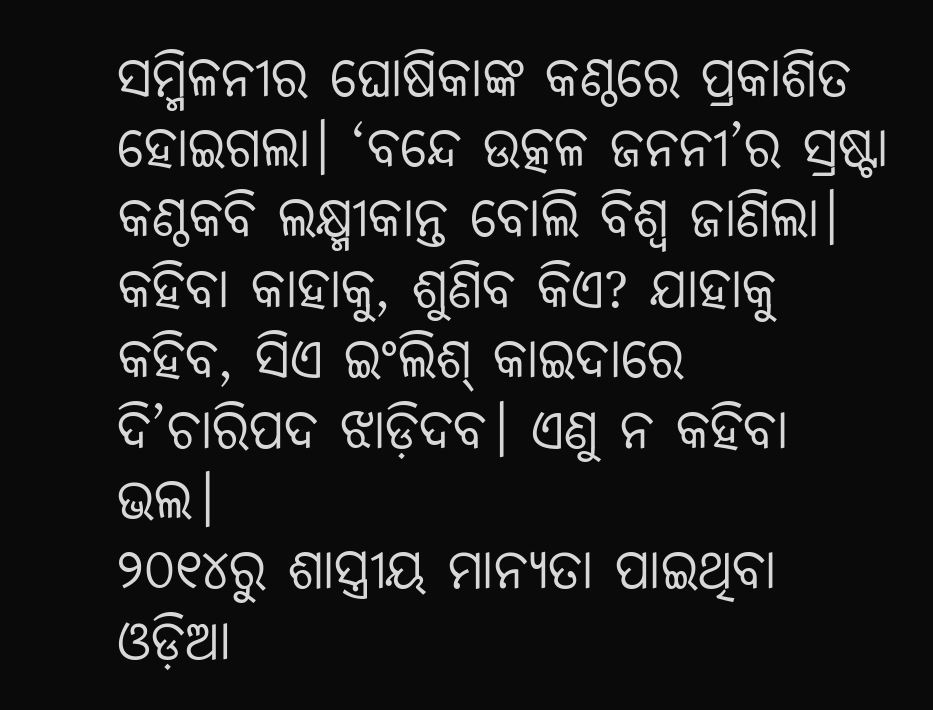ସମ୍ମିଳନୀର ଘୋଷିକାଙ୍କ କଣ୍ଠରେ ପ୍ରକାଶିତ ହୋଇଗଲା। ‘ବନ୍ଦେ ଉତ୍କଳ ଜନନୀ’ର ସ୍ରଷ୍ଟା କଣ୍ଠକବି ଲକ୍ଷ୍ମୀକାନ୍ତ ବୋଲି ବିଶ୍ୱ ଜାଣିଲା। କହିବା କାହାକୁ, ଶୁଣିବ କିଏ? ଯାହାକୁ କହିବ, ସିଏ ଇଂଲିଶ୍‌ କାଇଦାରେ ଦି’ଚାରିପଦ ଝାଡ଼ିଦବ। ଏଣୁ ନ କହିବା ଭଲ।
୨୦୧୪ରୁ ଶାସ୍ତ୍ରୀୟ ମାନ୍ୟତା ପାଇଥିବା ଓଡ଼ିଆ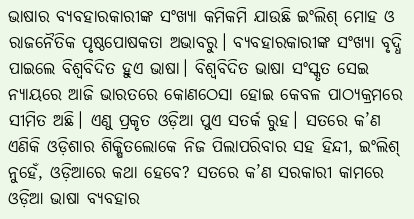ଭାଷାର ବ୍ୟବହାରକାରୀଙ୍କ ସଂଖ୍ୟା କମିକମି ଯାଉଛି ଇଂଲିଶ୍‌ ମୋହ ଓ ରାଜନୈତିକ ପୃଷ୍ଠପୋଷକତା ଅଭାବରୁ। ବ୍ୟବହାରକାରୀଙ୍କ ସଂଖ୍ୟା ବୃଦ୍ଧି ପାଇଲେ ବିଶ୍ୱବିଦିତ ହୁଏ ଭାଷା। ବିଶ୍ୱବିଦିତ ଭାଷା ସଂସ୍କୃତ ସେଇ ନ୍ୟାୟରେ ଆଜି ଭାରତରେ କୋଣଠେସା ହୋଇ କେବଳ ପାଠ୍ୟକ୍ରମରେ ସୀମିତ ଅଛି। ଏଣୁ ପ୍ରକୃତ ଓଡ଼ିଆ ପୁଏ ସତର୍କ ରୁହ। ସତରେ କ’ଣ ଏଣିକି ଓଡ଼ିଶାର ଶିକ୍ଷିତଲୋକେ ନିଜ ପିଲାପରିବାର ସହ ହିନ୍ଦୀ, ଇଂଲିଶ୍‌ ନୁହେଁ, ଓଡ଼ିଆରେ କଥା ହେବେ? ସତରେ କ’ଣ ସରକାରୀ କାମରେ ଓଡ଼ିଆ ଭାଷା ବ୍ୟବହାର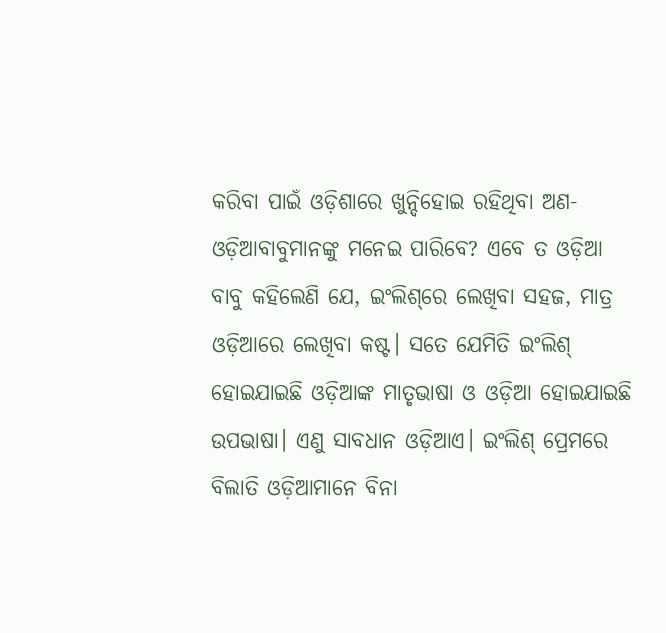କରିବା ପାଇଁ ଓଡ଼ିଶାରେ ଖୁନ୍ଦିହୋଇ ରହିଥିବା ଅଣ-ଓଡ଼ିଆବାବୁମାନଙ୍କୁ ମନେଇ ପାରିବେ? ଏବେ ତ ଓଡ଼ିଆ ବାବୁ କହିଲେଣି ଯେ, ଇଂଲିଶ୍‌ରେ ଲେଖିବା ସହଜ, ମାତ୍ର ଓଡ଼ିଆରେ ଲେଖିବା କଷ୍ଟ। ସତେ ଯେମିତି ଇଂଲିଶ୍‌ ହୋଇଯାଇଛି ଓଡ଼ିଆଙ୍କ ମାତୃଭାଷା ଓ ଓଡ଼ିଆ ହୋଇଯାଇଛି ଉପଭାଷା। ଏଣୁ ସାବଧାନ ଓଡ଼ିଆଏ। ଇଂଲିଶ୍‌ ପ୍ରେମରେ ବିଲାତି ଓଡ଼ିଆମାନେ ବିନା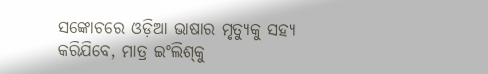ସଙ୍କୋଚରେ ଓଡ଼ିଆ ଭାଷାର ମୃତ୍ୟୁକୁ ସହ୍ୟ କରିଯିବେ, ମାତ୍ର ଇଂଲିଶ୍‌କୁ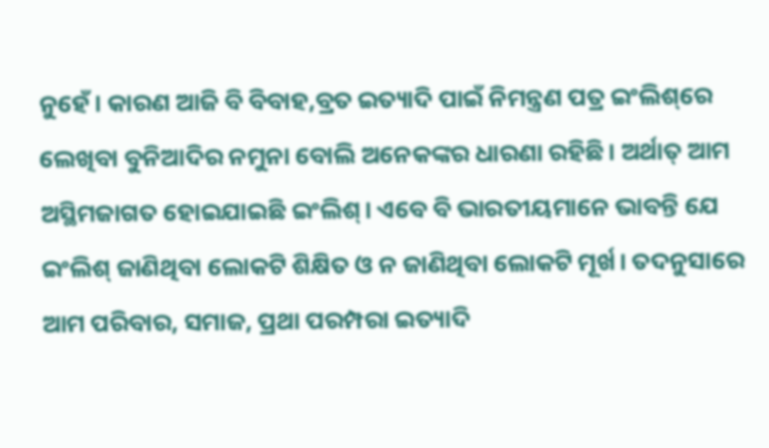ନୁହେଁ। କାରଣ ଆଜି ବି ବିବାହ,ବ୍ରତ ଇତ୍ୟାଦି ପାଇଁ ନିମନ୍ତ୍ରଣ ପତ୍ର ଇଂଲିଶ୍‌ରେ ଲେଖିବା ବୁନିଆଦିର ନମୁନା ବୋଲି ଅନେକଙ୍କର ଧାରଣା ରହିଛି। ଅର୍ଥାତ୍‌ ଆମ ଅସ୍ଥିମଜାଗତ ହୋଇଯାଇଛି ଇଂଲିଶ୍‌। ଏବେ ବି ଭାରତୀୟମାନେ ଭାବନ୍ତି ଯେ ଇଂଲିଶ୍‌ ଜାଣିଥିବା ଲୋକଟି ଶିକ୍ଷିତ ଓ ନ ଜାଣିଥିବା ଲୋକଟି ମୂର୍ଖ। ତଦନୁସାରେ ଆମ ପରିବାର, ସମାଜ, ପ୍ରଥା ପରମ୍ପରା ଇତ୍ୟାଦି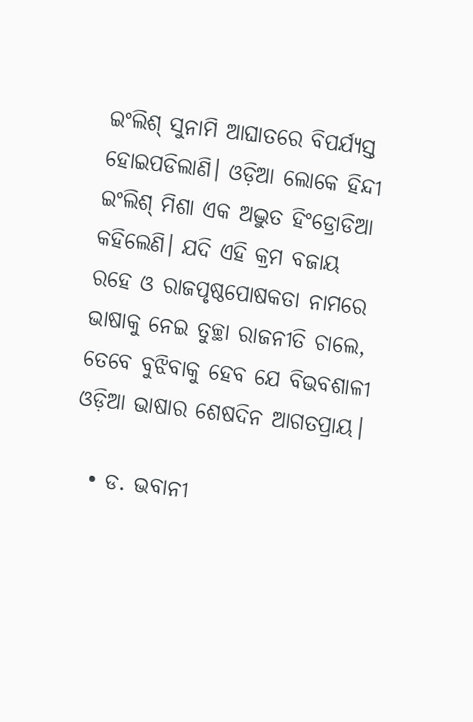ଇଂଲିଶ୍‌ ସୁନାମି ଆଘାତରେ ବିପର୍ଯ୍ୟସ୍ତ ହୋଇପଡିଲାଣି। ଓଡ଼ିଆ ଲୋକେ ହିନ୍ଦୀ ଇଂଲିଶ୍‌ ମିଶା ଏକ ଅଦ୍ଭୁତ ହିଂଡ୍ରୋଡିଆ କହିଲେଣି। ଯଦି ଏହି କ୍ରମ ବଜାୟ ରହେ ଓ ରାଜପୃଷ୍ଠପୋଷକତା ନାମରେ ଭାଷାକୁ ନେଇ ତୁଚ୍ଛା ରାଜନୀତି ଚାଲେ, ତେବେ ବୁଝିବାକୁ ହେବ ଯେ ବିଭବଶାଳୀ ଓଡ଼ିଆ ଭାଷାର ଶେଷଦିନ ଆଗତପ୍ରାୟ।

  • ଡ. ଭବାନୀ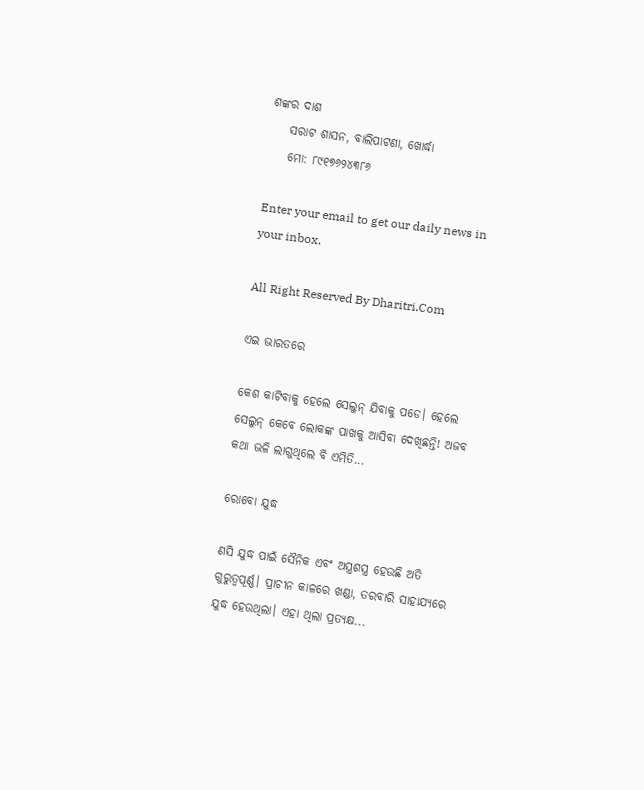ଶଙ୍କର ଦାଶ
    ସରାଟ ଶାସନ, ବାଲିପାଟଣା, ଖୋର୍ଦ୍ଧା
    ମୋ: ୮୯୧୭୬୨୪୩୮୬

Enter your email to get our daily news in your inbox.

All Right Reserved By Dharitri.Com

ଏଇ ଭାରତରେ

କେଶ କାଟିବାକୁ ହେଲେ ସେଲୁନ୍‌ ଯିବାକୁ ପଡେ। ହେଲେ ସେଲୁନ୍‌ କେବେ ଲୋକଙ୍କ ପାଖକୁ ଆସିବା ଦେଖିଛନ୍ତି! ଅଜବ କଥା ଭଳି ଲାଗୁଥିଲେ ବି ଏମିତି...

ରୋବୋ ଯୁଦ୍ଧ

ଣସି ଯୁଦ୍ଧ ପାଇଁ ସୈନିକ ଏବଂ ଅସ୍ତ୍ରଶସ୍ତ୍ର ହେଉଛି ଅତି ଗୁରୁତ୍ୱପୂର୍ଣ୍ଣ। ପ୍ରାଚୀନ କାଳରେ ଖଣ୍ଡା, ତରବାରି ସାହାଯ୍ୟରେ ଯୁଦ୍ଧ ହେଉଥିଲା। ଏହା ଥିଲା ପ୍ରତ୍ୟକ୍ଷ...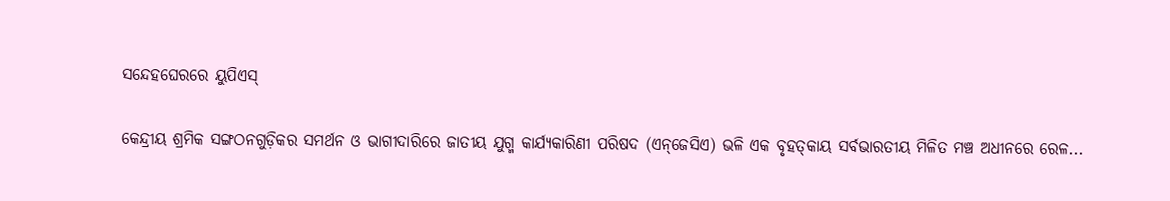ସନ୍ଦେହଘେରରେ ୟୁପିଏସ୍‌

କେନ୍ଦ୍ରୀୟ ଶ୍ରମିକ ସଙ୍ଗଠନଗୁଡ଼ିକର ସମର୍ଥନ ଓ ଭାଗୀଦାରିରେ ଜାତୀୟ ଯୁଗ୍ମ କାର୍ଯ୍ୟକାରିଣୀ ପରିଷଦ (ଏନ୍‌ଜେସିଏ) ଭଳି ଏକ ବୃହତ୍‌କାୟ ସର୍ବଭାରତୀୟ ମିଳିତ ମଞ୍ଚ ଅଧୀନରେ ରେଳ...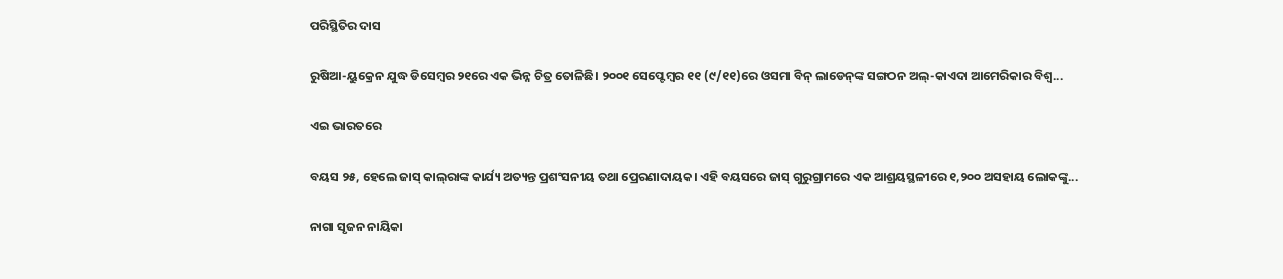ପରିସ୍ଥିତିର ଦାସ

ରୁଷିଆ-ୟୁକ୍ରେନ ଯୁଦ୍ଧ ଡିସେମ୍ବର ୨୧ରେ ଏକ ଭିନ୍ନ ଚିତ୍ର ତୋଳିଛି। ୨୦୦୧ ସେପ୍ଟେମ୍ବର ୧୧ (୯/୧୧)ରେ ଓସମା ବିନ୍‌ ଲାଡେନ୍‌ଙ୍କ ସଙ୍ଗଠନ ଅଲ୍‌-କାଏଦା ଆମେରିକାର ବିଶ୍ୱ...

ଏଇ ଭାରତରେ

ବୟସ ୨୫, ହେଲେ ଜାସ୍‌ କାଲ୍‌ରାଙ୍କ କାର୍ଯ୍ୟ ଅତ୍ୟନ୍ତ ପ୍ରଶଂସନୀୟ ତଥା ପ୍ରେରଣାଦାୟକ। ଏହି ବୟସରେ ଜାସ୍‌ ଗୁରୁଗ୍ରାମରେ ଏକ ଆଶ୍ରୟସ୍ଥଳୀରେ ୧,୨୦୦ ଅସହାୟ ଲୋକଙ୍କୁ...

ନାଗା ସୃଜନ ନାୟିକା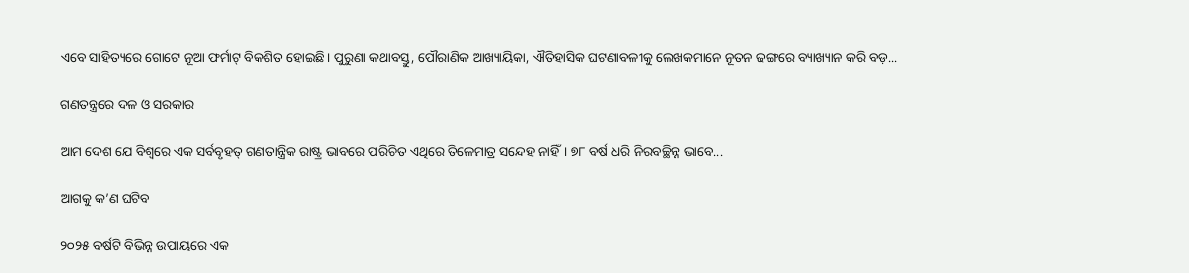ଏବେ ସାହିତ୍ୟରେ ଗୋଟେ ନୂଆ ଫର୍ମାଟ୍‌ ବିକଶିତ ହୋଇଛି। ପୁରୁଣା କଥାବସ୍ତୁ, ପୌରାଣିକ ଆଖ୍ୟାୟିକା, ଐତିହାସିକ ଘଟଣାବଳୀକୁ ଲେଖକମାନେ ନୂତନ ଢଙ୍ଗରେ ବ୍ୟାଖ୍ୟାନ କରି ବଡ଼...

ଗଣତନ୍ତ୍ରରେ ଦଳ ଓ ସରକାର

ଆମ ଦେଶ ଯେ ବିଶ୍ୱରେ ଏକ ସର୍ବବୃହତ୍‌ ଗଣତାନ୍ତ୍ରିକ ରାଷ୍ଟ୍ର ଭାବରେ ପରିଚିତ ଏଥିରେ ତିଳେମାତ୍ର ସନ୍ଦେହ ନାହିଁ। ୭୮ ବର୍ଷ ଧରି ନିରବଚ୍ଛିନ୍ନ ଭାବେ...

ଆଗକୁ କ’ଣ ଘଟିବ

୨୦୨୫ ବର୍ଷଟି ବିଭିନ୍ନ ଉପାୟରେ ଏକ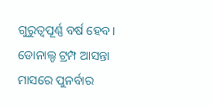ଗୁରୁତ୍ୱପୂର୍ଣ୍ଣ ବର୍ଷ ହେବ। ଡୋନାଲ୍ଡ ଟ୍ରମ୍ପ ଆସନ୍ତା ମାସରେ ପୁନର୍ବାର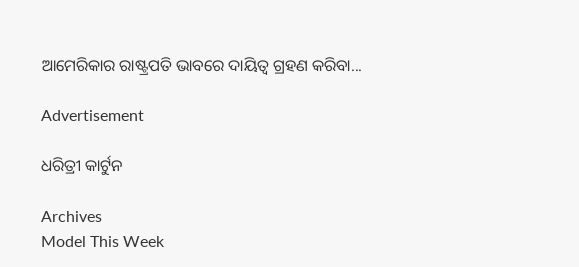ଆମେରିକାର ରାଷ୍ଟ୍ରପତି ଭାବରେ ଦାୟିତ୍ୱ ଗ୍ରହଣ କରିବା...

Advertisement

ଧରିତ୍ରୀ କାର୍ଟୁନ

Archives
Model This Week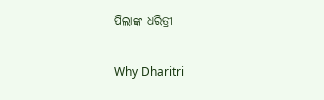ପିଲାଙ୍କ ଧରିତ୍ରୀ

Why Dharitri